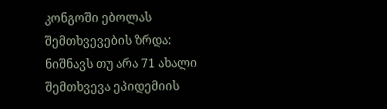კონგოში ებოლას შემთხვევების ზრდა: ნიშნავს თუ არა 71 ახალი შემთხვევა ეპიდემიის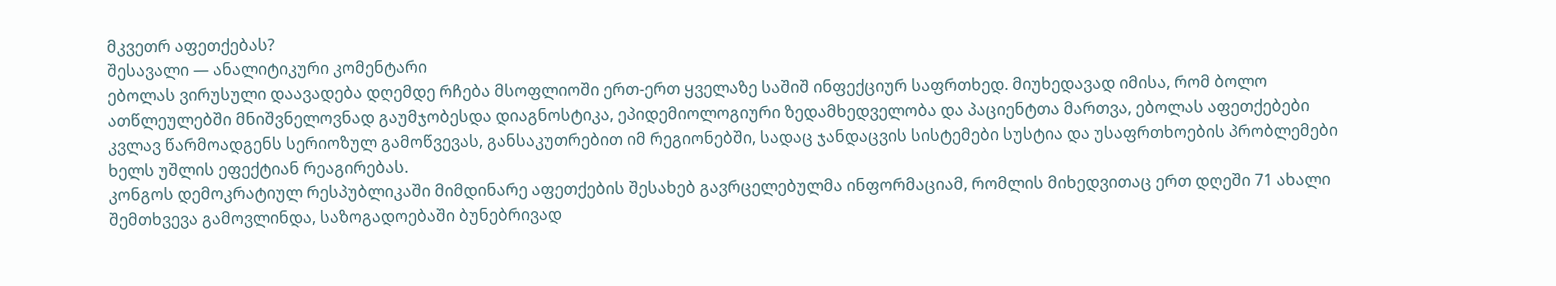მკვეთრ აფეთქებას?
შესავალი — ანალიტიკური კომენტარი
ებოლას ვირუსული დაავადება დღემდე რჩება მსოფლიოში ერთ-ერთ ყველაზე საშიშ ინფექციურ საფრთხედ. მიუხედავად იმისა, რომ ბოლო ათწლეულებში მნიშვნელოვნად გაუმჯობესდა დიაგნოსტიკა, ეპიდემიოლოგიური ზედამხედველობა და პაციენტთა მართვა, ებოლას აფეთქებები კვლავ წარმოადგენს სერიოზულ გამოწვევას, განსაკუთრებით იმ რეგიონებში, სადაც ჯანდაცვის სისტემები სუსტია და უსაფრთხოების პრობლემები ხელს უშლის ეფექტიან რეაგირებას.
კონგოს დემოკრატიულ რესპუბლიკაში მიმდინარე აფეთქების შესახებ გავრცელებულმა ინფორმაციამ, რომლის მიხედვითაც ერთ დღეში 71 ახალი შემთხვევა გამოვლინდა, საზოგადოებაში ბუნებრივად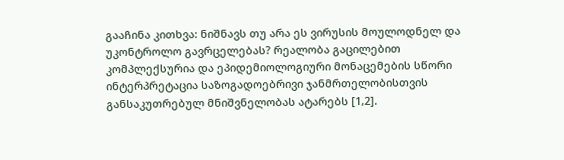გააჩინა კითხვა: ნიშნავს თუ არა ეს ვირუსის მოულოდნელ და უკონტროლო გავრცელებას? რეალობა გაცილებით კომპლექსურია და ეპიდემიოლოგიური მონაცემების სწორი ინტერპრეტაცია საზოგადოებრივი ჯანმრთელობისთვის განსაკუთრებულ მნიშვნელობას ატარებს [1,2].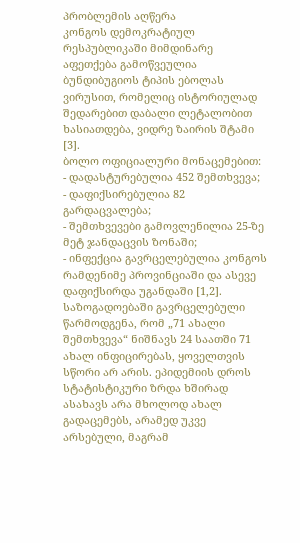პრობლემის აღწერა
კონგოს დემოკრატიულ რესპუბლიკაში მიმდინარე აფეთქება გამოწვეულია ბუნდიბუგიოს ტიპის ებოლას ვირუსით, რომელიც ისტორიულად შედარებით დაბალი ლეტალობით ხასიათდება, ვიდრე ზაირის შტამი [3].
ბოლო ოფიციალური მონაცემებით:
- დადასტურებულია 452 შემთხვევა;
- დაფიქსირებულია 82 გარდაცვალება;
- შემთხვევები გამოვლენილია 25-ზე მეტ ჯანდაცვის ზონაში;
- ინფექცია გავრცელებულია კონგოს რამდენიმე პროვინციაში და ასევე დაფიქსირდა უგანდაში [1,2].
საზოგადოებაში გავრცელებული წარმოდგენა, რომ „71 ახალი შემთხვევა“ ნიშნავს 24 საათში 71 ახალ ინფიცირებას, ყოველთვის სწორი არ არის. ეპიდემიის დროს სტატისტიკური ზრდა ხშირად ასახავს არა მხოლოდ ახალ გადაცემებს, არამედ უკვე არსებული, მაგრამ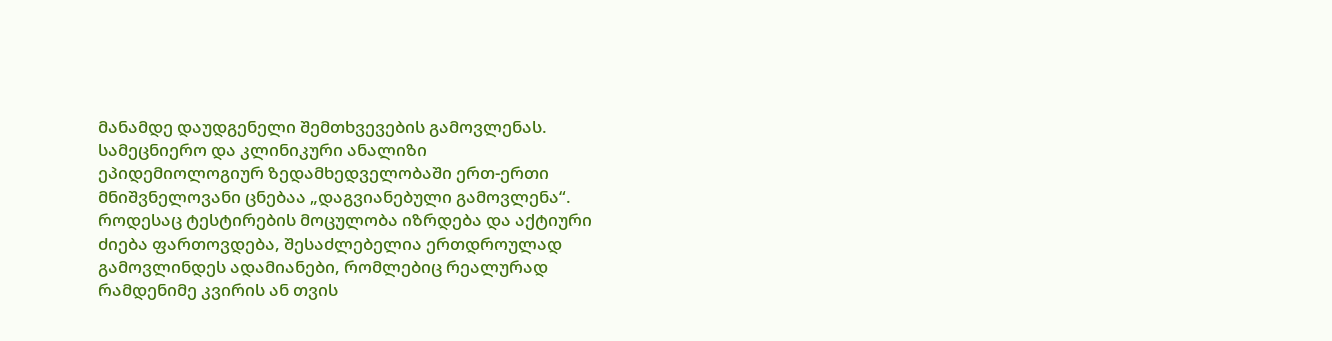მანამდე დაუდგენელი შემთხვევების გამოვლენას.
სამეცნიერო და კლინიკური ანალიზი
ეპიდემიოლოგიურ ზედამხედველობაში ერთ-ერთი მნიშვნელოვანი ცნებაა „დაგვიანებული გამოვლენა“. როდესაც ტესტირების მოცულობა იზრდება და აქტიური ძიება ფართოვდება, შესაძლებელია ერთდროულად გამოვლინდეს ადამიანები, რომლებიც რეალურად რამდენიმე კვირის ან თვის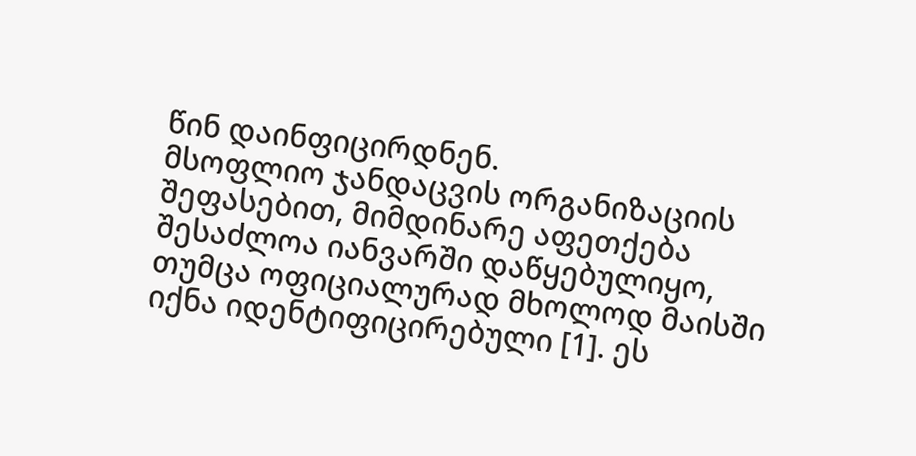წინ დაინფიცირდნენ.
მსოფლიო ჯანდაცვის ორგანიზაციის შეფასებით, მიმდინარე აფეთქება შესაძლოა იანვარში დაწყებულიყო, თუმცა ოფიციალურად მხოლოდ მაისში იქნა იდენტიფიცირებული [1]. ეს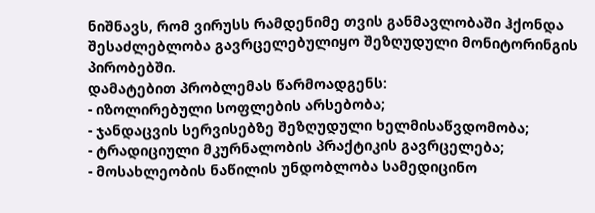ნიშნავს, რომ ვირუსს რამდენიმე თვის განმავლობაში ჰქონდა შესაძლებლობა გავრცელებულიყო შეზღუდული მონიტორინგის პირობებში.
დამატებით პრობლემას წარმოადგენს:
- იზოლირებული სოფლების არსებობა;
- ჯანდაცვის სერვისებზე შეზღუდული ხელმისაწვდომობა;
- ტრადიციული მკურნალობის პრაქტიკის გავრცელება;
- მოსახლეობის ნაწილის უნდობლობა სამედიცინო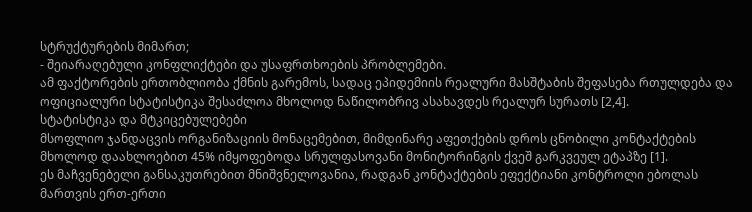სტრუქტურების მიმართ;
- შეიარაღებული კონფლიქტები და უსაფრთხოების პრობლემები.
ამ ფაქტორების ერთობლიობა ქმნის გარემოს, სადაც ეპიდემიის რეალური მასშტაბის შეფასება რთულდება და ოფიციალური სტატისტიკა შესაძლოა მხოლოდ ნაწილობრივ ასახავდეს რეალურ სურათს [2,4].
სტატისტიკა და მტკიცებულებები
მსოფლიო ჯანდაცვის ორგანიზაციის მონაცემებით, მიმდინარე აფეთქების დროს ცნობილი კონტაქტების მხოლოდ დაახლოებით 45% იმყოფებოდა სრულფასოვანი მონიტორინგის ქვეშ გარკვეულ ეტაპზე [1].
ეს მაჩვენებელი განსაკუთრებით მნიშვნელოვანია, რადგან კონტაქტების ეფექტიანი კონტროლი ებოლას მართვის ერთ-ერთი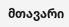მთავარი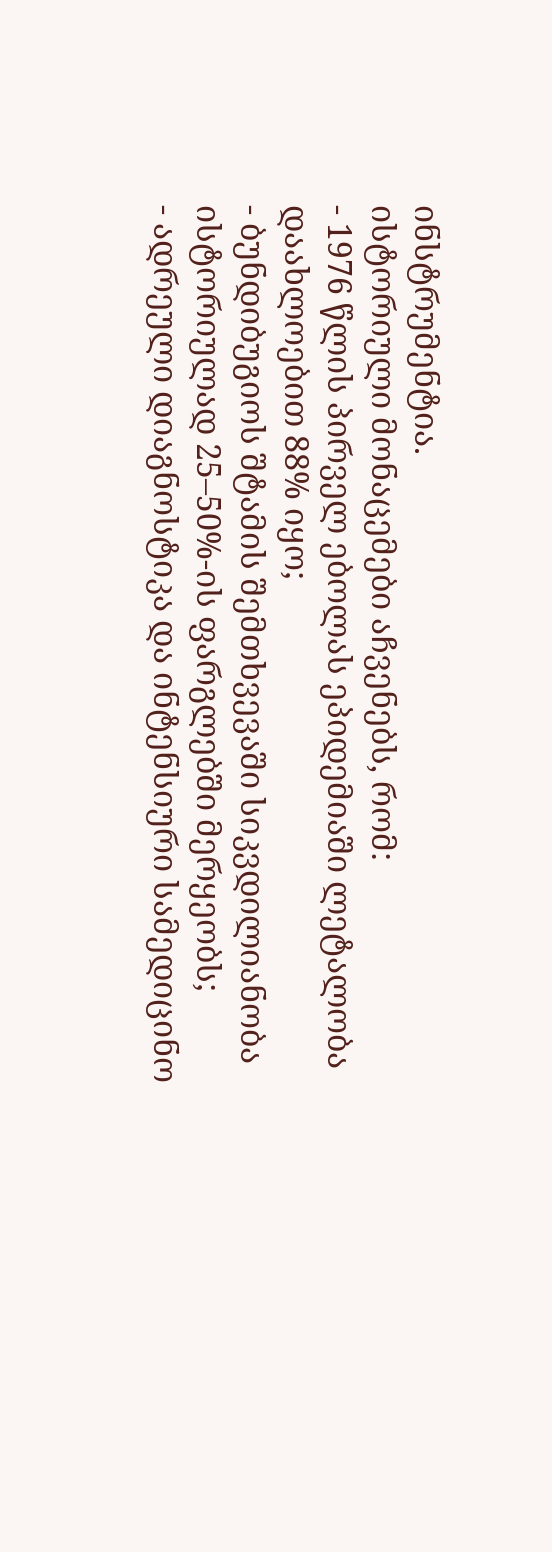ინსტრუმენტია.
ისტორიული მონაცემები აჩვენებს, რომ:
- 1976 წლის პირველ ებოლას ეპიდემიაში ლეტალობა დაახლოებით 88% იყო;
- ბუნდიბუგიოს შტამის შემთხვევაში სიკვდილიანობა ისტორიულად 25–50%-ის ფარგლებში მერყეობს;
- ადრეული დიაგნოსტიკა და ინტენსიური სამედიცინო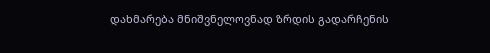დახმარება მნიშვნელოვნად ზრდის გადარჩენის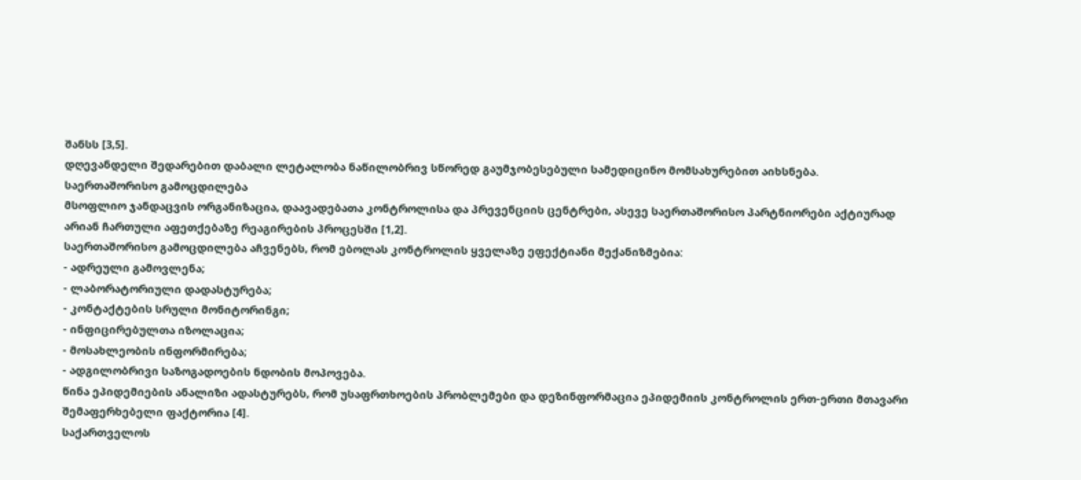შანსს [3,5].
დღევანდელი შედარებით დაბალი ლეტალობა ნაწილობრივ სწორედ გაუმჯობესებული სამედიცინო მომსახურებით აიხსნება.
საერთაშორისო გამოცდილება
მსოფლიო ჯანდაცვის ორგანიზაცია, დაავადებათა კონტროლისა და პრევენციის ცენტრები, ასევე საერთაშორისო პარტნიორები აქტიურად არიან ჩართული აფეთქებაზე რეაგირების პროცესში [1,2].
საერთაშორისო გამოცდილება აჩვენებს, რომ ებოლას კონტროლის ყველაზე ეფექტიანი მექანიზმებია:
- ადრეული გამოვლენა;
- ლაბორატორიული დადასტურება;
- კონტაქტების სრული მონიტორინგი;
- ინფიცირებულთა იზოლაცია;
- მოსახლეობის ინფორმირება;
- ადგილობრივი საზოგადოების ნდობის მოპოვება.
წინა ეპიდემიების ანალიზი ადასტურებს, რომ უსაფრთხოების პრობლემები და დეზინფორმაცია ეპიდემიის კონტროლის ერთ-ერთი მთავარი შემაფერხებელი ფაქტორია [4].
საქართველოს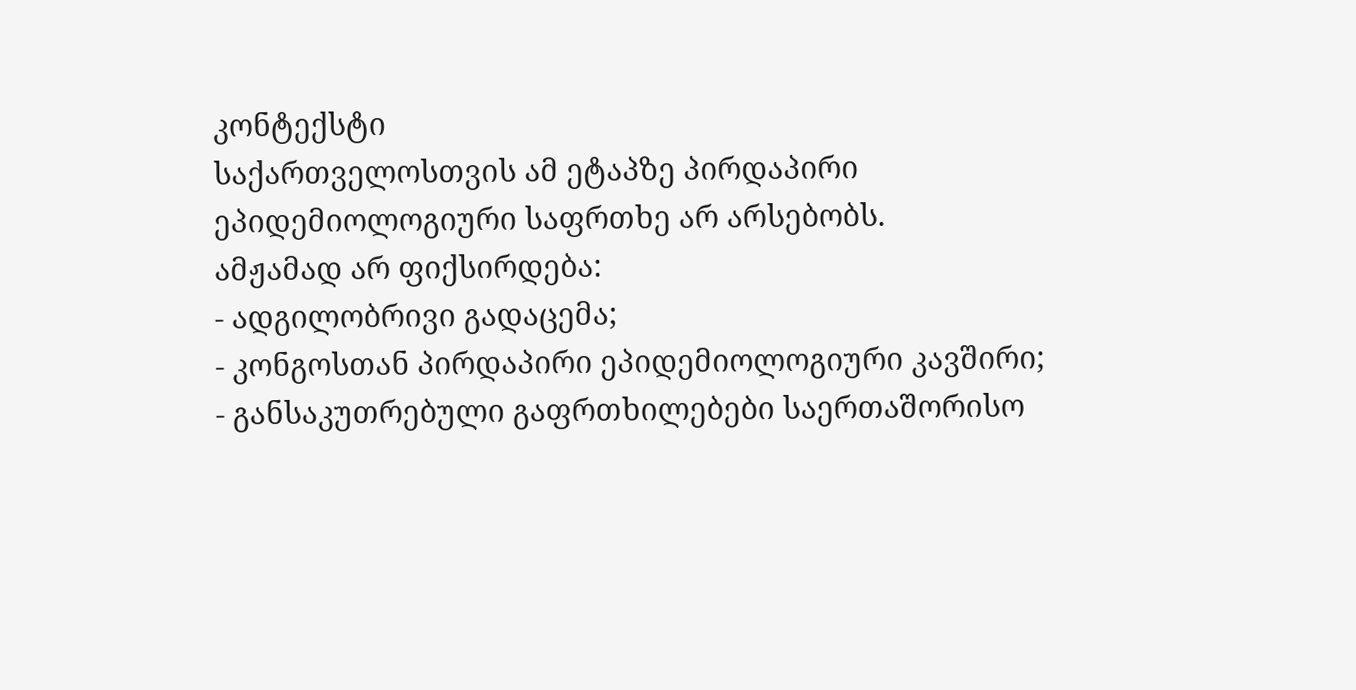კონტექსტი
საქართველოსთვის ამ ეტაპზე პირდაპირი ეპიდემიოლოგიური საფრთხე არ არსებობს.
ამჟამად არ ფიქსირდება:
- ადგილობრივი გადაცემა;
- კონგოსთან პირდაპირი ეპიდემიოლოგიური კავშირი;
- განსაკუთრებული გაფრთხილებები საერთაშორისო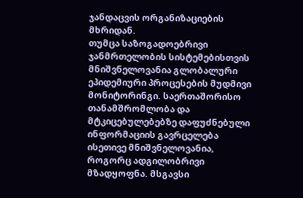ჯანდაცვის ორგანიზაციების მხრიდან.
თუმცა საზოგადოებრივი ჯანმრთელობის სისტემებისთვის მნიშვნელოვანია გლობალური ეპიდემიური პროცესების მუდმივი მონიტორინგი. საერთაშორისო თანამშრომლობა და მტკიცებულებებზე დაფუძნებული ინფორმაციის გავრცელება ისეთივე მნიშვნელოვანია, როგორც ადგილობრივი მზადყოფნა. მსგავსი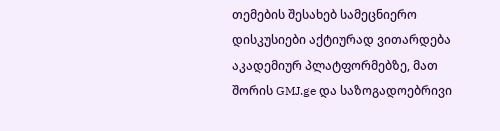თემების შესახებ სამეცნიერო დისკუსიები აქტიურად ვითარდება აკადემიურ პლატფორმებზე, მათ შორის GMJ.ge და საზოგადოებრივი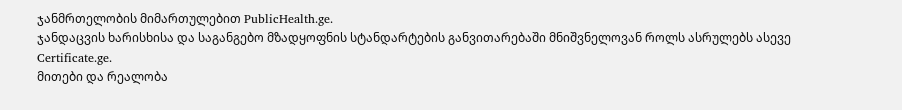ჯანმრთელობის მიმართულებით PublicHealth.ge.
ჯანდაცვის ხარისხისა და საგანგებო მზადყოფნის სტანდარტების განვითარებაში მნიშვნელოვან როლს ასრულებს ასევე Certificate.ge.
მითები და რეალობა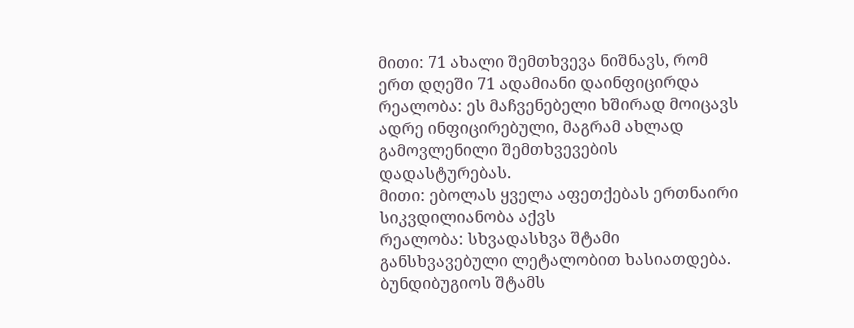მითი: 71 ახალი შემთხვევა ნიშნავს, რომ ერთ დღეში 71 ადამიანი დაინფიცირდა
რეალობა: ეს მაჩვენებელი ხშირად მოიცავს ადრე ინფიცირებული, მაგრამ ახლად გამოვლენილი შემთხვევების დადასტურებას.
მითი: ებოლას ყველა აფეთქებას ერთნაირი სიკვდილიანობა აქვს
რეალობა: სხვადასხვა შტამი განსხვავებული ლეტალობით ხასიათდება. ბუნდიბუგიოს შტამს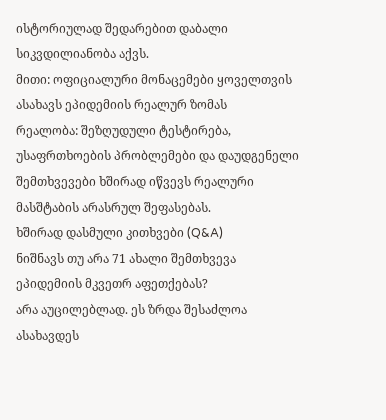ისტორიულად შედარებით დაბალი სიკვდილიანობა აქვს.
მითი: ოფიციალური მონაცემები ყოველთვის ასახავს ეპიდემიის რეალურ ზომას
რეალობა: შეზღუდული ტესტირება, უსაფრთხოების პრობლემები და დაუდგენელი შემთხვევები ხშირად იწვევს რეალური მასშტაბის არასრულ შეფასებას.
ხშირად დასმული კითხვები (Q&A)
ნიშნავს თუ არა 71 ახალი შემთხვევა ეპიდემიის მკვეთრ აფეთქებას?
არა აუცილებლად. ეს ზრდა შესაძლოა ასახავდეს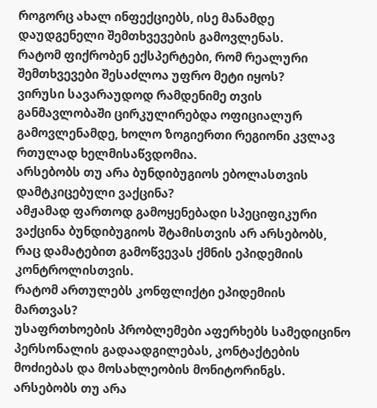როგორც ახალ ინფექციებს, ისე მანამდე დაუდგენელი შემთხვევების გამოვლენას.
რატომ ფიქრობენ ექსპერტები, რომ რეალური შემთხვევები შესაძლოა უფრო მეტი იყოს?
ვირუსი სავარაუდოდ რამდენიმე თვის განმავლობაში ცირკულირებდა ოფიციალურ გამოვლენამდე, ხოლო ზოგიერთი რეგიონი კვლავ რთულად ხელმისაწვდომია.
არსებობს თუ არა ბუნდიბუგიოს ებოლასთვის დამტკიცებული ვაქცინა?
ამჟამად ფართოდ გამოყენებადი სპეციფიკური ვაქცინა ბუნდიბუგიოს შტამისთვის არ არსებობს, რაც დამატებით გამოწვევას ქმნის ეპიდემიის კონტროლისთვის.
რატომ ართულებს კონფლიქტი ეპიდემიის მართვას?
უსაფრთხოების პრობლემები აფერხებს სამედიცინო პერსონალის გადაადგილებას, კონტაქტების მოძიებას და მოსახლეობის მონიტორინგს.
არსებობს თუ არა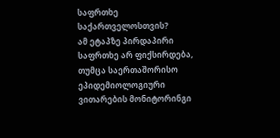საფრთხე საქართველოსთვის?
ამ ეტაპზე პირდაპირი საფრთხე არ ფიქსირდება, თუმცა საერთაშორისო ეპიდემიოლოგიური ვითარების მონიტორინგი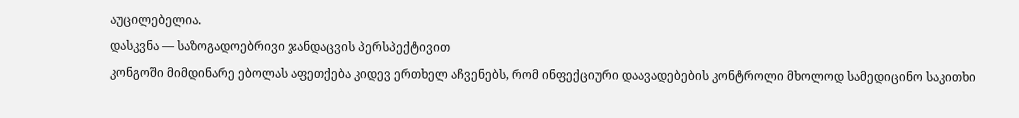აუცილებელია.
დასკვნა — საზოგადოებრივი ჯანდაცვის პერსპექტივით
კონგოში მიმდინარე ებოლას აფეთქება კიდევ ერთხელ აჩვენებს, რომ ინფექციური დაავადებების კონტროლი მხოლოდ სამედიცინო საკითხი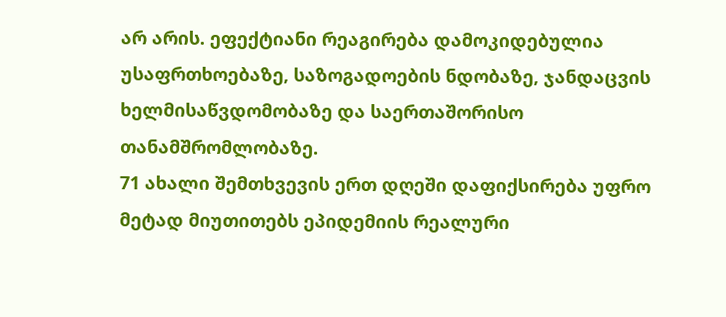არ არის. ეფექტიანი რეაგირება დამოკიდებულია უსაფრთხოებაზე, საზოგადოების ნდობაზე, ჯანდაცვის ხელმისაწვდომობაზე და საერთაშორისო თანამშრომლობაზე.
71 ახალი შემთხვევის ერთ დღეში დაფიქსირება უფრო მეტად მიუთითებს ეპიდემიის რეალური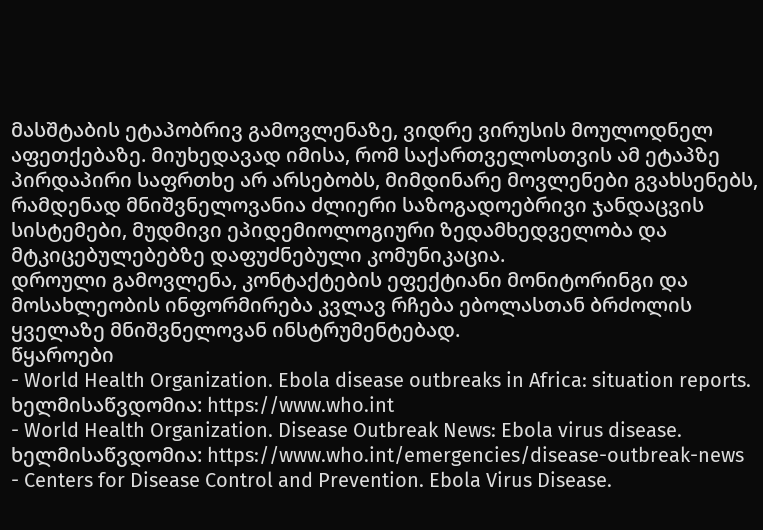მასშტაბის ეტაპობრივ გამოვლენაზე, ვიდრე ვირუსის მოულოდნელ აფეთქებაზე. მიუხედავად იმისა, რომ საქართველოსთვის ამ ეტაპზე პირდაპირი საფრთხე არ არსებობს, მიმდინარე მოვლენები გვახსენებს, რამდენად მნიშვნელოვანია ძლიერი საზოგადოებრივი ჯანდაცვის სისტემები, მუდმივი ეპიდემიოლოგიური ზედამხედველობა და მტკიცებულებებზე დაფუძნებული კომუნიკაცია.
დროული გამოვლენა, კონტაქტების ეფექტიანი მონიტორინგი და მოსახლეობის ინფორმირება კვლავ რჩება ებოლასთან ბრძოლის ყველაზე მნიშვნელოვან ინსტრუმენტებად.
წყაროები
- World Health Organization. Ebola disease outbreaks in Africa: situation reports. ხელმისაწვდომია: https://www.who.int
- World Health Organization. Disease Outbreak News: Ebola virus disease. ხელმისაწვდომია: https://www.who.int/emergencies/disease-outbreak-news
- Centers for Disease Control and Prevention. Ebola Virus Disease.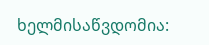ხელმისაწვდომია: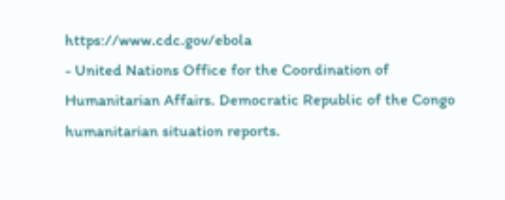https://www.cdc.gov/ebola
- United Nations Office for the Coordination of Humanitarian Affairs. Democratic Republic of the Congo humanitarian situation reports.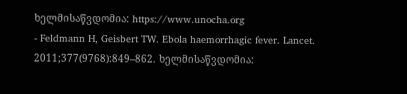ხელმისაწვდომია: https://www.unocha.org
- Feldmann H, Geisbert TW. Ebola haemorrhagic fever. Lancet. 2011;377(9768):849–862. ხელმისაწვდომია: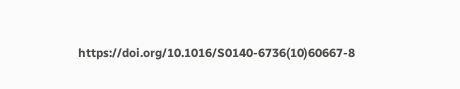https://doi.org/10.1016/S0140-6736(10)60667-8